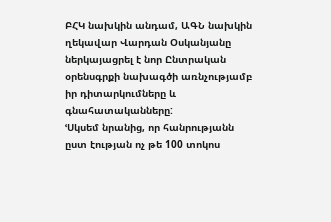ԲՀԿ նախկին անդամ, ԱԳՆ նախկին ղեկավար Վարդան Օսկանյանը ներկայացրել է նոր Ընտրական օրենսգրքի նախագծի առնչությամբ իր դիտարկումները և գնահատականները:
ՙՍկսեմ նրանից, որ հանրությանն ըստ էության ոչ թե 100 տոկոս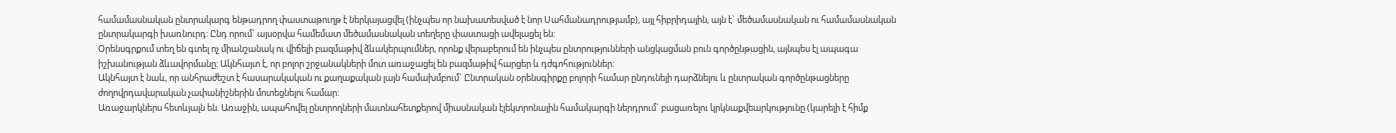համամասնական ընտրակարգ ենթադրող փաստաթուղթ է ներկայացվել (ինչպես որ նախատեսված է նոր Սահմանադրությամբ), այլ հիբրիդային, այն է` մեծամասնական ու համամասնական ընտրակարգի խառնուրդ: Ընդ որում` այսօրվա համեմատ մեծամասնական տեղերը փաստացի ավելացել են:
Օրենսգրքում տեղ են գտել ոչ միանշանակ ու վիճելի բազմաթիվ ձևակերպումներ, որոնք վերաբերում են ինչպես ընտրությունների անցկացման բուն գործընթացին, այնպես էլ ապագա իշխանության ձևավորմանը: Ակնհայտ է, որ բոլոր շրջանակների մոտ առաջացել են բազմաթիվ հարցեր և դժգոհություններ:
Ակնհայտ է նաև, որ անհրաժեշտ է հասարակական ու քաղաքական լայն համախմբում` Ընտրական օրենսգիրքը բոլորի համար ընդունելի դարձնելու և ընտրական գործընթացները ժողովրդավարական չափանիշներին մոտեցնելու համար:
Առաջարկներս հետևյալն են. Առաջին, ապահովել ընտրողների մատնահետքերով միասնական էլեկտրոնային համակարգի ներդրում` բացառելու կրկնաքվեարկությունը (կարելի է հիմք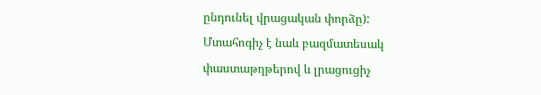ընդունել վրացական փորձը): Մտահոգիչ է նաև բազմատեսակ փաստաթղթերով և լրացուցիչ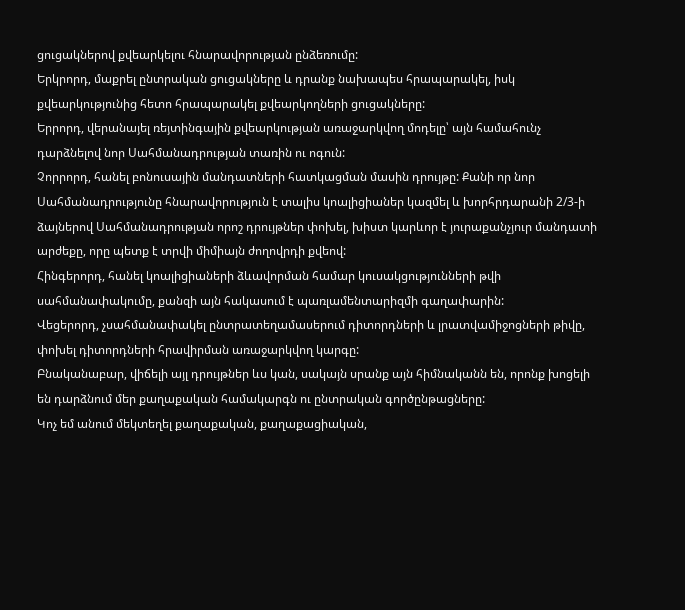ցուցակներով քվեարկելու հնարավորության ընձեռումը:
Երկրորդ, մաքրել ընտրական ցուցակները և դրանք նախապես հրապարակել, իսկ քվեարկությունից հետո հրապարակել քվեարկողների ցուցակները:
Երրորդ, վերանայել ռեյտինգային քվեարկության առաջարկվող մոդելը՝ այն համահունչ դարձնելով նոր Սահմանադրության տառին ու ոգուն:
Չորրորդ, հանել բոնուսային մանդատների հատկացման մասին դրույթը: Քանի որ նոր Սահմանադրությունը հնարավորություն է տալիս կոալիցիաներ կազմել և խորհրդարանի 2/3-ի ձայներով Սահմանադրության որոշ դրույթներ փոխել, խիստ կարևոր է յուրաքանչյուր մանդատի արժեքը, որը պետք է տրվի միմիայն ժողովրդի քվեով:
Հինգերորդ, հանել կոալիցիաների ձևավորման համար կուսակցությունների թվի սահմանափակումը, քանզի այն հակասում է պառլամենտարիզմի գաղափարին:
Վեցերորդ, չսահմանափակել ընտրատեղամասերում դիտորդների և լրատվամիջոցների թիվը, փոխել դիտորդների հրավիրման առաջարկվող կարգը:
Բնականաբար, վիճելի այլ դրույթներ ևս կան, սակայն սրանք այն հիմնականն են, որոնք խոցելի են դարձնում մեր քաղաքական համակարգն ու ընտրական գործընթացները:
Կոչ եմ անում մեկտեղել քաղաքական, քաղաքացիական,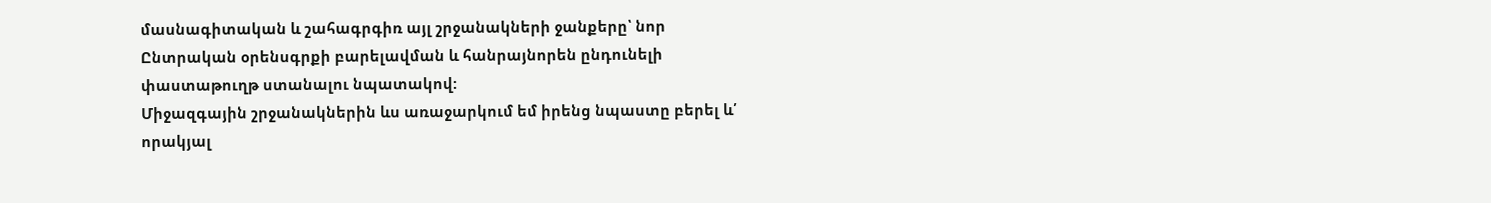մասնագիտական և շահագրգիռ այլ շրջանակների ջանքերը՝ նոր Ընտրական օրենսգրքի բարելավման և հանրայնորեն ընդունելի փաստաթուղթ ստանալու նպատակով:
Միջազգային շրջանակներին ևս առաջարկում եմ իրենց նպաստը բերել և՛ որակյալ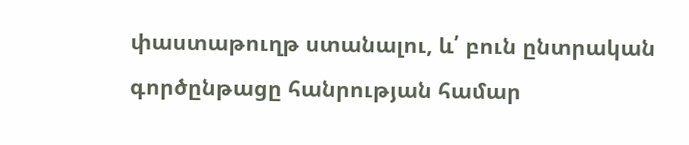փաստաթուղթ ստանալու, և՛ բուն ընտրական գործընթացը հանրության համար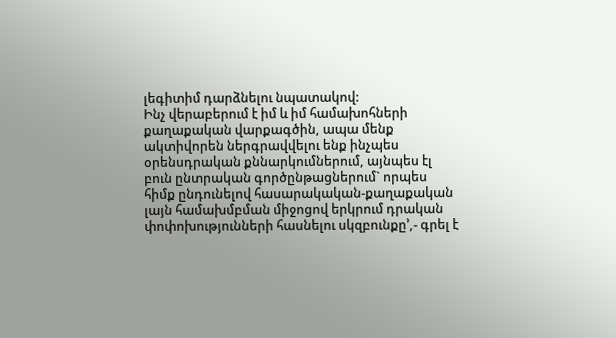լեգիտիմ դարձնելու նպատակով:
Ինչ վերաբերում է իմ և իմ համախոհների քաղաքական վարքագծին, ապա մենք ակտիվորեն ներգրավվելու ենք ինչպես օրենսդրական քննարկումներում, այնպես էլ բուն ընտրական գործընթացներում` որպես հիմք ընդունելով հասարակական-քաղաքական լայն համախմբման միջոցով երկրում դրական փոփոխությունների հասնելու սկզբունքը՚,- գրել է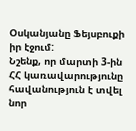Օսկանյանը Ֆեյսբուքի իր էջում:
Նշենք, որ մարտի 3-ին ՀՀ կառավարությունը հավանություն է տվել նոր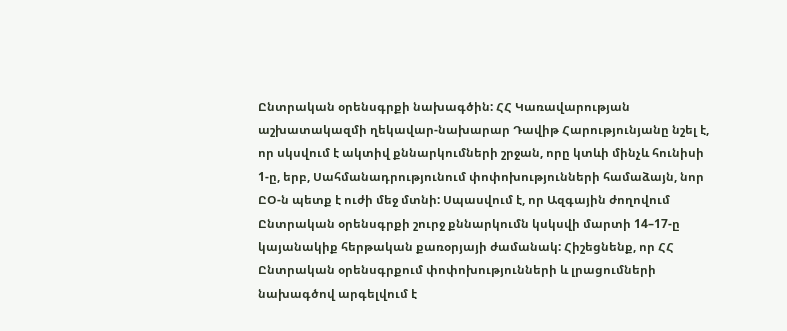Ընտրական օրենսգրքի նախագծին: ՀՀ Կառավարության աշխատակազմի ղեկավար-նախարար Դավիթ Հարությունյանը նշել է, որ սկսվում է ակտիվ քննարկումների շրջան, որը կտևի մինչև հունիսի 1-ը, երբ, Սահմանադրությունում փոփոխությունների համաձայն, նոր ԸՕ-ն պետք է ուժի մեջ մտնի: Սպասվում է, որ Ազգային ժողովում Ընտրական օրենսգրքի շուրջ քննարկումն կսկսվի մարտի 14–17-ը կայանակիք հերթական քառօրյայի ժամանակ: Հիշեցնենք, որ ՀՀ Ընտրական օրենսգրքում փոփոխությունների և լրացումների նախագծով արգելվում է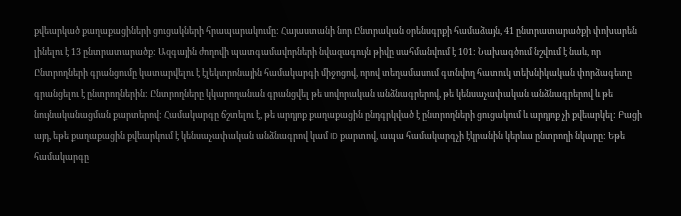քվեարկած քաղաքացիների ցուցակների հրապարակումը: Հայաստանի նոր Ընտրական օրենսգրքի համաձայն, 41 ընտրատարածքի փոխարեն լինելու է 13 ընտրատարածք: Ազգային ժողովի պատգամավորների նվազագույն թիվը սահմանվում է 101: Նախագծում նշվում է նաև, որ Ընտրողների գրանցումը կատարվելու է էլեկտրոնային համակարգի միջոցով, որով տեղամասում գտնվող հատուկ տեխնիկական փորձագետը գրանցելու է ընտրողներին: Ընտրողները կկարողանան գրանցվել թե սովորական անձնագրերով, թե կենսաչափական անձնագրերով և թե նույնականացման քարտերով: Համակարգը ճշտելու է, թե արդյոք քաղաքացին ընդգրկված է ընտրողների ցուցակում և արդյոք չի քվեարկել: Բացի այդ, եթե քաղաքացին քվեարկում է կենսաչափական անձնագրով կամ ID քարտով, ապա համակարգչի էկրանին կերևա ընտրողի նկարը: Եթե համակարգը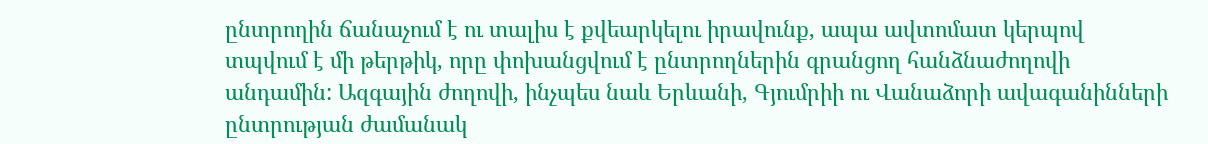ընտրողին ճանաչում է ու տալիս է քվեարկելու իրավունք, ապա ավտոմատ կերպով տպվում է մի թերթիկ, որը փոխանցվում է ընտրողներին գրանցող հանձնաժողովի անդամին: Ազգային ժողովի, ինչպես նաև Երևանի, Գյումրիի ու Վանաձորի ավագանինների ընտրության ժամանակ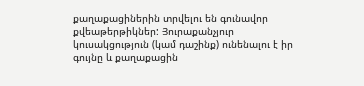քաղաքացիներին տրվելու են գունավոր քվեաթերթիկներ: Յուրաքանչյուր կուսակցություն (կամ դաշինք) ունենալու է իր գույնը և քաղաքացին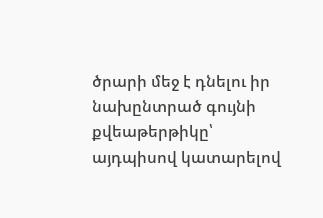ծրարի մեջ է դնելու իր նախընտրած գույնի քվեաթերթիկը՝ այդպիսով կատարելով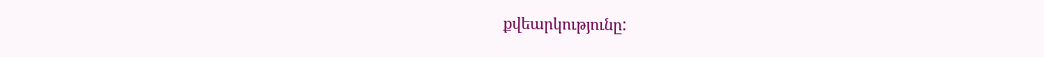քվեարկությունը: